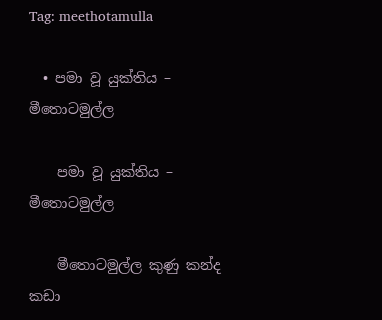Tag: meethotamulla

  • පමා වූ යුක්තිය – මීතොටමුල්ල

    පමා වූ යුක්තිය – මීතොටමුල්ල

    මීතොටමුල්ල කුණු කන්ද කඩා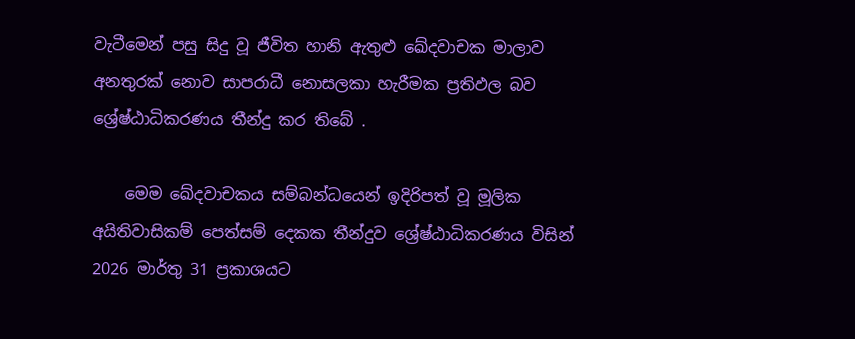වැටීමෙන් පසු සිදු වූ ජීවිත හානි ඇතුළු ඛේදවාචක මාලාව අනතුරක් නොව සාපරාධී නොසලකා හැරීමක ප්‍රතිඵල බව ශ්‍රේෂ්ඨාධිකරණය තීන්දු කර තිබේ .

    මෙම ඛේදවාචකය සම්බන්ධයෙන් ඉදිරිපත් වූ මූලික අයිතිවාසිකම් පෙත්සම් දෙකක තීන්දුව ශ්‍රේෂ්ඨාධිකරණය විසින් 2026 මාර්තු 31 ප්‍රකාශයට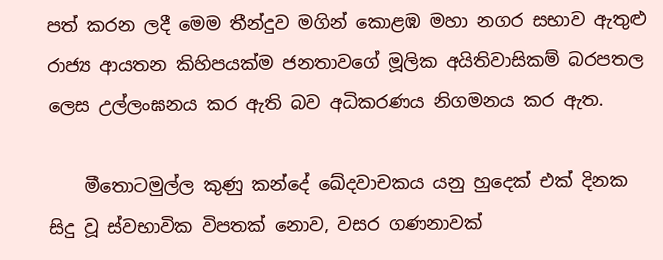පත් කරන ලදී මෙම තීන්දුව මගින් කොළඹ මහා නගර සභාව ඇතුළු රාජ්‍ය ආයතන කිහිපයක්ම ජනතාවගේ මූලික අයිතිවාසිකම් බරපතල ලෙස උල්ලංඝනය කර ඇති බව අධිකරණය නිගමනය කර ඇත.

    මීතොටමුල්ල කුණු කන්දේ ඛේදවාචකය යනු හුදෙක් එක් දිනක සිදු වූ ස්වභාවික විපතක් නොව, වසර ගණනාවක්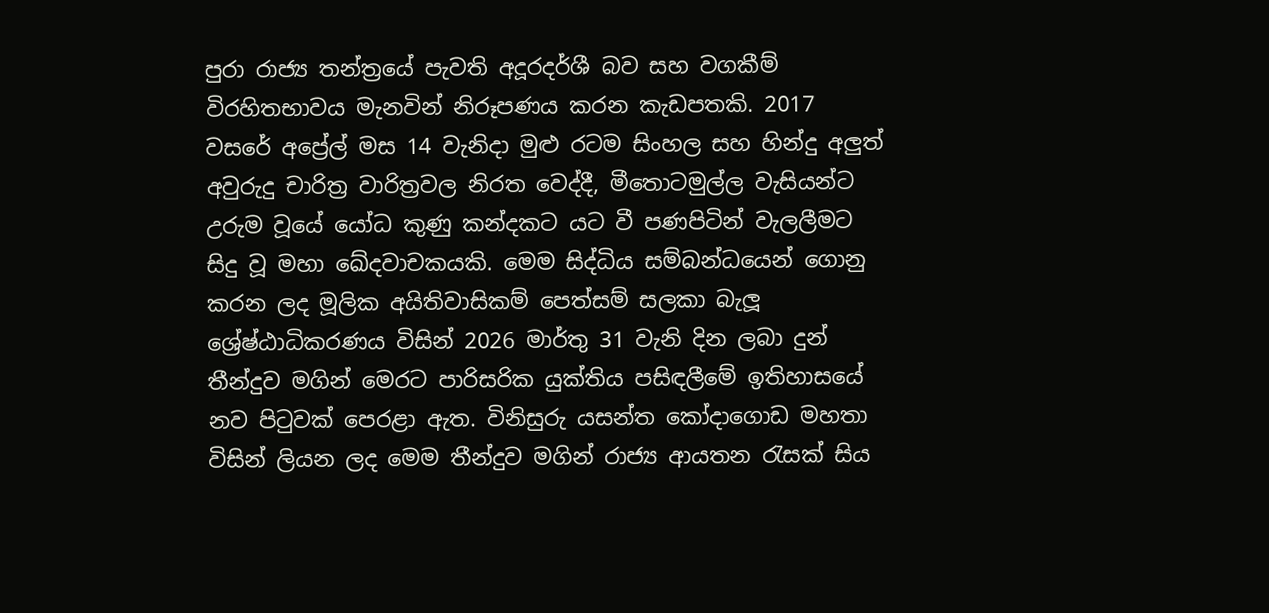පුරා රාජ්‍ය තන්ත්‍රයේ පැවති අදූරදර්ශී බව සහ වගකීම් විරහිතභාවය මැනවින් නිරූපණය කරන කැඩපතකි. 2017 වසරේ අප්‍රේල් මස 14 වැනිදා මුළු රටම සිංහල සහ හින්දු අලුත් අවුරුදු චාරිත්‍ර වාරිත්‍රවල නිරත වෙද්දී, මීතොටමුල්ල වැසියන්ට උරුම වූයේ යෝධ කුණු කන්දකට යට වී පණපිටින් වැලලීමට සිදු වූ මහා ඛේදවාචකයකි. මෙම සිද්ධිය සම්බන්ධයෙන් ගොනු කරන ලද මූලික අයිතිවාසිකම් පෙත්සම් සලකා බැලූ ශ්‍රේෂ්ඨාධිකරණය විසින් 2026 මාර්තු 31 වැනි දින ලබා දුන් තීන්දුව මගින් මෙරට පාරිසරික යුක්තිය පසිඳලීමේ ඉතිහාසයේ නව පිටුවක් පෙරළා ඇත. විනිසුරු යසන්ත කෝදාගොඩ මහතා විසින් ලියන ලද මෙම තීන්දුව මගින් රාජ්‍ය ආයතන රැසක් සිය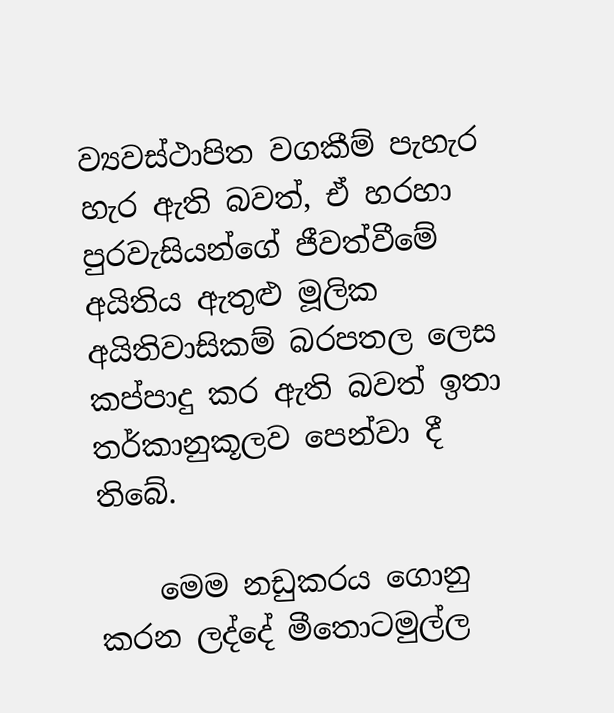ව්‍යවස්ථාපිත වගකීම් පැහැර හැර ඇති බවත්, ඒ හරහා පුරවැසියන්ගේ ජීවත්වීමේ අයිතිය ඇතුළු මූලික අයිතිවාසිකම් බරපතල ලෙස කප්පාදු කර ඇති බවත් ඉතා තර්කානුකූලව පෙන්වා දී තිබේ.

    මෙම නඩුකරය ගොනු කරන ලද්දේ මීතොටමුල්ල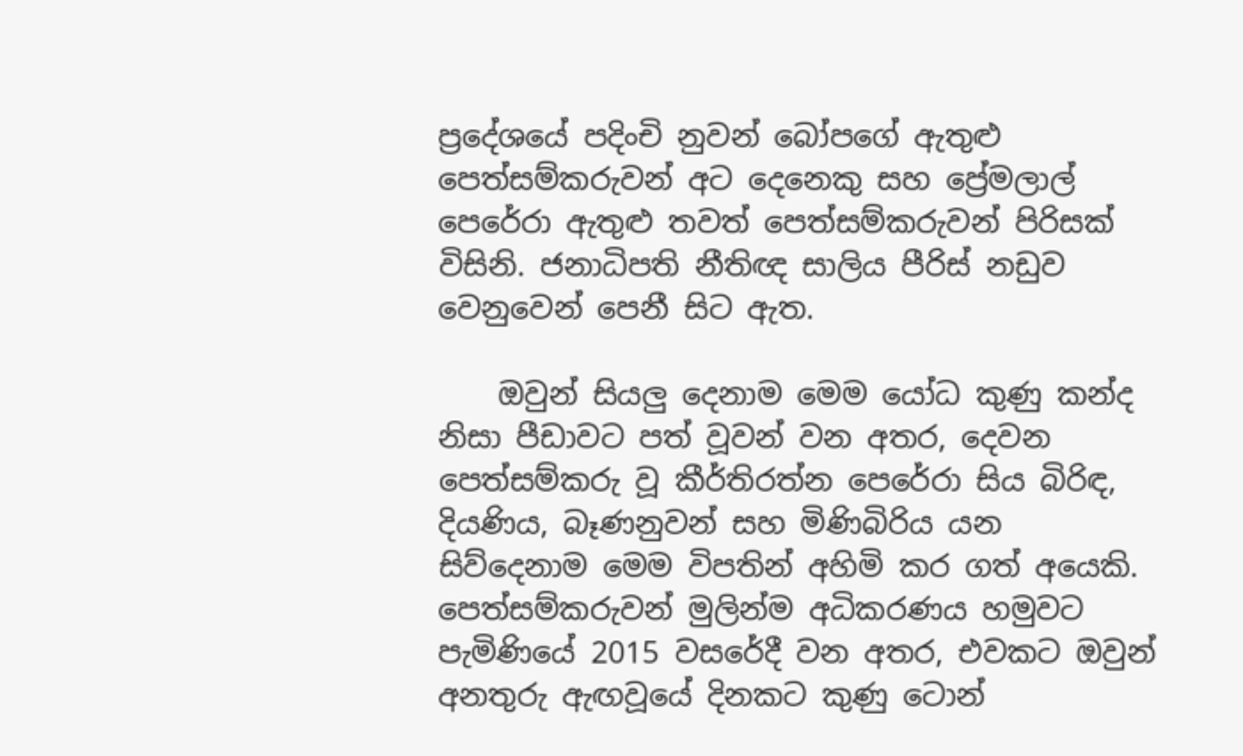ප්‍රදේශයේ පදිංචි නුවන් බෝපගේ ඇතුළු පෙත්සම්කරුවන් අට දෙනෙකු සහ ප්‍රේමලාල් පෙරේරා ඇතුළු තවත් පෙත්සම්කරුවන් පිරිසක් විසිනි. ජනාධිපති නීතිඥ සාලිය පීරිස් නඩුව වෙනුවෙන් පෙනී සිට ඇත.

    ඔවුන් සියලු දෙනාම මෙම යෝධ කුණු කන්ද නිසා පීඩාවට පත් වූවන් වන අතර, දෙවන පෙත්සම්කරු වූ කීර්තිරත්න පෙරේරා සිය බිරිඳ, දියණිය, බෑණනුවන් සහ මිණිබිරිය යන සිව්දෙනාම මෙම විපතින් අහිමි කර ගත් අයෙකි. පෙත්සම්කරුවන් මුලින්ම අධිකරණය හමුවට පැමිණියේ 2015 වසරේදී වන අතර, එවකට ඔවුන් අනතුරු ඇඟවූයේ දිනකට කුණු ටොන්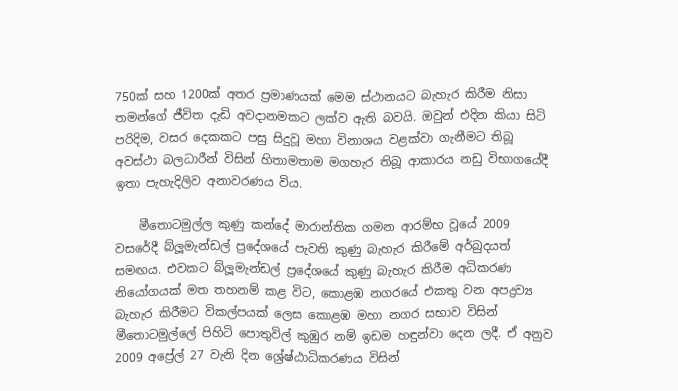750ක් සහ 1200ක් අතර ප්‍රමාණයක් මෙම ස්ථානයට බැහැර කිරීම නිසා තමන්ගේ ජීවිත දැඩි අවදානමකට ලක්ව ඇති බවයි. ඔවුන් එදින කියා සිටි පරිදිම, වසර දෙකකට පසු සිදුවූ මහා විනාශය වළක්වා ගැනීමට තිබූ අවස්ථා බලධාරීන් විසින් හිතාමතාම මගහැර තිබූ ආකාරය නඩු විභාගයේදී ඉතා පැහැදිලිව අනාවරණය විය.

    මීතොටමුල්ල කුණු කන්දේ මාරාන්තික ගමන ආරම්භ වූයේ 2009 වසරේදී බ්ලූමැන්ඩල් ප්‍රදේශයේ පැවති කුණු බැහැර කිරීමේ අර්බුදයත් සමඟය. එවකට බ්ලූමැන්ඩල් ප්‍රදේශයේ කුණු බැහැර කිරීම අධිකරණ නියෝගයක් මත තහනම් කළ විට, කොළඹ නගරයේ එකතු වන අපද්‍රව්‍ය බැහැර කිරීමට විකල්පයක් ලෙස කොළඹ මහා නගර සභාව විසින් මීතොටමුල්ලේ පිහිටි පොතුවිල් කුඹුර නම් ඉඩම හඳුන්වා දෙන ලදී. ඒ අනුව 2009 අප්‍රේල් 27 වැනි දින ශ්‍රේෂ්ඨාධිකරණය විසින්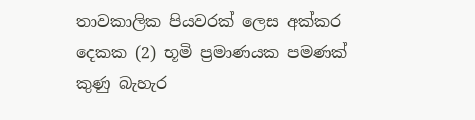තාවකාලික පියවරක් ලෙස අක්කර දෙකක (2) භූමි ප්‍රමාණයක පමණක් කුණු බැහැර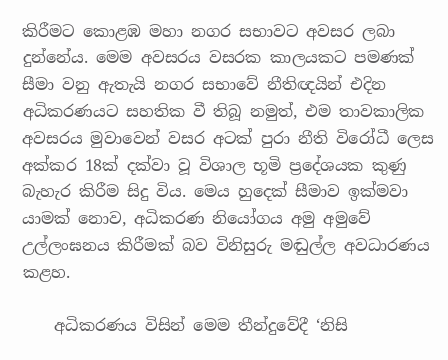කිරීමට කොළඹ මහා නගර සභාවට අවසර ලබා දුන්නේය. මෙම අවසරය වසරක කාලයකට පමණක් සීමා වනු ඇතැයි නගර සභාවේ නීතිඥයින් එදින අධිකරණයට සහතික වී තිබූ නමුත්, එම තාවකාලික අවසරය මුවාවෙන් වසර අටක් පුරා නීති විරෝධී ලෙස අක්කර 18ක් දක්වා වූ විශාල භූමි ප්‍රදේශයක කුණු බැහැර කිරීම සිදු විය. මෙය හුදෙක් සීමාව ඉක්මවා යාමක් නොව, අධිකරණ නියෝගය අමු අමුවේ උල්ලංඝනය කිරීමක් බව විනිසුරු මඬුල්ල අවධාරණය කළහ.

    අධිකරණය විසින් මෙම තීන්දුවේදී ‘නිසි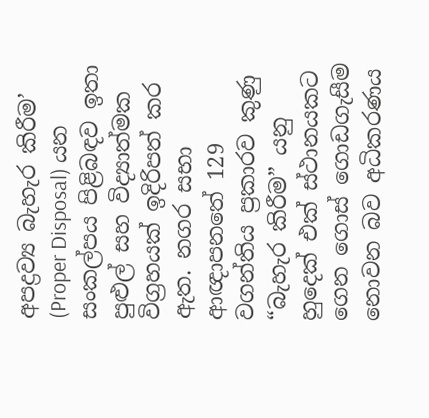අපද්‍රව්‍ය බැහැර කිරීම’ (Proper Disposal) යන සංකල්පය පිළිබඳව ඉතා පුළුල් සහ විද්‍යාත්මක විග්‍රහයක් ඉදිරිපත් කර ඇත. නගර සභා ආඥාපනතේ 129 වගන්තිය ප්‍රකාරව කුණු “බැහැර කිරීම” යනු හුදෙක් එක් ස්ථානයකට ගෙන ගොස් ගොඩගැසීම නොවන බව අධිකරණය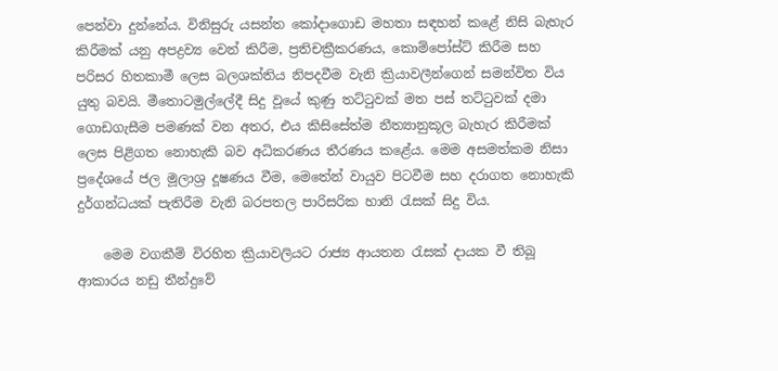පෙන්වා දුන්නේය. විනිසුරු යසන්ත කෝදාගොඩ මහතා සඳහන් කළේ නිසි බැහැර කිරීමක් යනු අපද්‍රව්‍ය වෙන් කිරීම, ප්‍රතිචක්‍රීකරණය, කොම්පෝස්ට් කිරීම සහ පරිසර හිතකාමී ලෙස බලශක්තිය නිපදවීම වැනි ක්‍රියාවලීන්ගෙන් සමන්විත විය යුතු බවයි. මීතොටමුල්ලේදී සිදු වූයේ කුණු තට්ටුවක් මත පස් තට්ටුවක් දමා ගොඩගැසීම පමණක් වන අතර, එය කිසිසේත්ම නීත්‍යානුකූල බැහැර කිරීමක් ලෙස පිළිගත නොහැකි බව අධිකරණය තීරණය කළේය. මෙම අසමත්කම නිසා ප්‍රදේශයේ ජල මූලාශ්‍ර දූෂණය වීම, මෙතේන් වායුව පිටවීම සහ දරාගත නොහැකි දුර්ගන්ධයක් පැතිරීම වැනි බරපතල පාරිසරික හානි රැසක් සිදු විය.

    මෙම වගකීම් විරහිත ක්‍රියාවලියට රාජ්‍ය ආයතන රැසක් දායක වී තිබූ ආකාරය නඩු තීන්දුවේ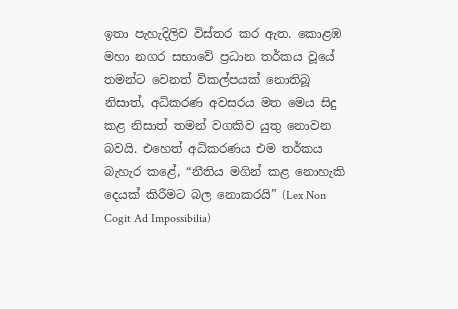ඉතා පැහැදිලිව විස්තර කර ඇත. කොළඹ මහා නගර සභාවේ ප්‍රධාන තර්කය වූයේ තමන්ට වෙනත් විකල්පයක් නොතිබූ නිසාත්, අධිකරණ අවසරය මත මෙය සිදු කළ නිසාත් තමන් වගකිව යුතු නොවන බවයි. එහෙත් අධිකරණය එම තර්කය බැහැර කළේ, “නීතිය මගින් කළ නොහැකි දෙයක් කිරීමට බල නොකරයි” (Lex Non Cogit Ad Impossibilia)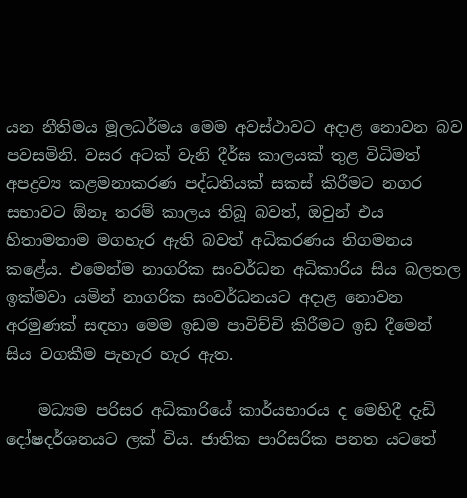යන නීතිමය මූලධර්මය මෙම අවස්ථාවට අදාළ නොවන බව පවසමිනි. වසර අටක් වැනි දීර්ඝ කාලයක් තුළ විධිමත් අපද්‍රව්‍ය කළමනාකරණ පද්ධතියක් සකස් කිරීමට නගර සභාවට ඕනෑ තරම් කාලය තිබූ බවත්, ඔවුන් එය හිතාමතාම මගහැර ඇති බවත් අධිකරණය නිගමනය කළේය. එමෙන්ම නාගරික සංවර්ධන අධිකාරිය සිය බලතල ඉක්මවා යමින් නාගරික සංවර්ධනයට අදාළ නොවන අරමුණක් සඳහා මෙම ඉඩම පාවිච්චි කිරීමට ඉඩ දීමෙන් සිය වගකීම පැහැර හැර ඇත.

    මධ්‍යම පරිසර අධිකාරියේ කාර්යභාරය ද මෙහිදී දැඩි දෝෂදර්ශනයට ලක් විය. ජාතික පාරිසරික පනත යටතේ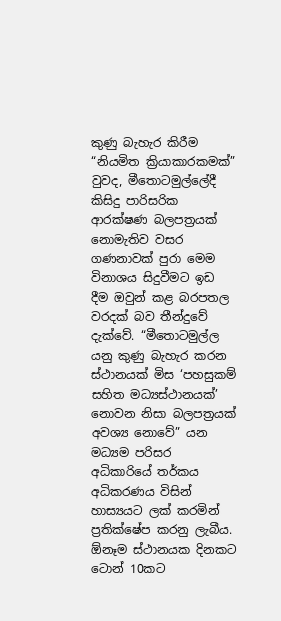කුණු බැහැර කිරීම “නියමිත ක්‍රියාකාරකමක්” වුවද, මීතොටමුල්ලේදී කිසිදු පාරිසරික ආරක්ෂණ බලපත්‍රයක් නොමැතිව වසර ගණනාවක් පුරා මෙම විනාශය සිදුවීමට ඉඩ දීම ඔවුන් කළ බරපතල වරදක් බව තීන්දුවේ දැක්වේ. “මීතොටමුල්ල යනු කුණු බැහැර කරන ස්ථානයක් මිස ‘පහසුකම් සහිත මධ්‍යස්ථානයක්’ නොවන නිසා බලපත්‍රයක් අවශ්‍ය නොවේ” යන මධ්‍යම පරිසර අධිකාරියේ තර්කය අධිකරණය විසින් හාස්‍යයට ලක් කරමින් ප්‍රතික්ෂේප කරනු ලැබීය. ඕනෑම ස්ථානයක දිනකට ටොන් 10කට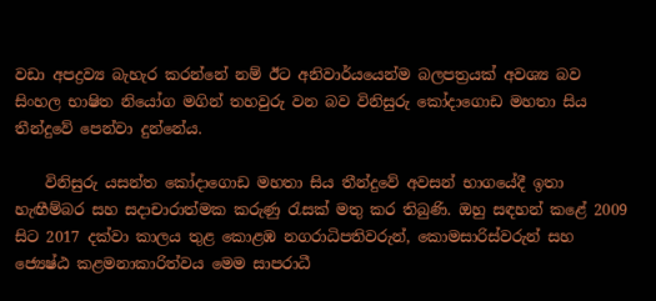වඩා අපද්‍රව්‍ය බැහැර කරන්නේ නම් ඊට අනිවාර්යයෙන්ම බලපත්‍රයක් අවශ්‍ය බව සිංහල භාෂිත නියෝග මගින් තහවුරු වන බව විනිසුරු කෝදාගොඩ මහතා සිය තීන්දුවේ පෙන්වා දුන්නේය.

    විනිසුරු යසන්ත කෝදාගොඩ මහතා සිය තීන්දුවේ අවසන් භාගයේදී ඉතා හැඟීම්බර සහ සදාචාරාත්මක කරුණු රැසක් මතු කර තිබුණි. ඔහු සඳහන් කළේ 2009 සිට 2017 දක්වා කාලය තුළ කොළඹ නගරාධිපතිවරුන්, කොමසාරිස්වරුන් සහ ජ්‍යෙෂ්ඨ කළමනාකාරිත්වය මෙම සාපරාධී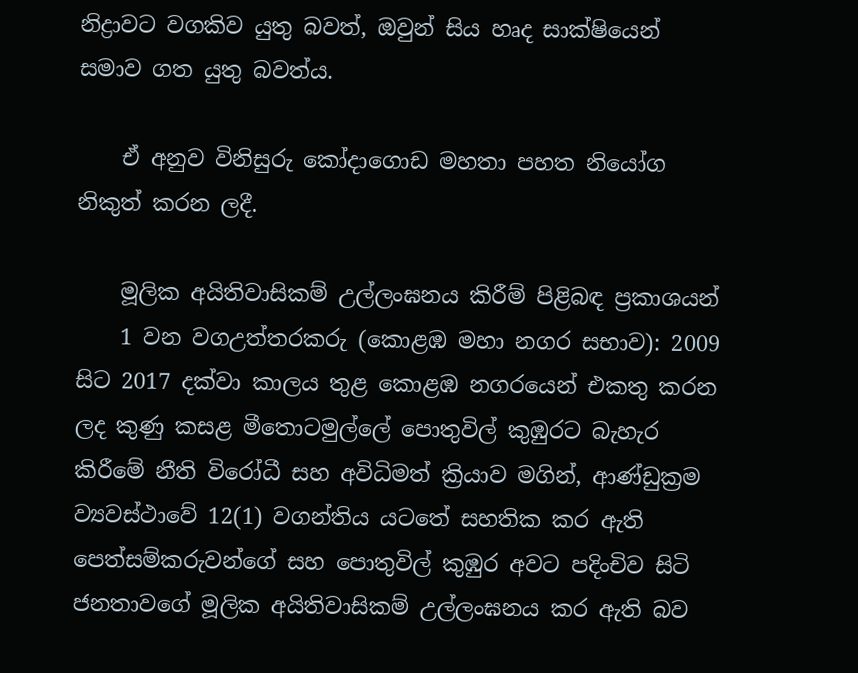නිද්‍රාවට වගකිව යුතු බවත්, ඔවුන් සිය හෘද සාක්ෂියෙන් සමාව ගත යුතු බවත්ය.

    ඒ අනුව විනිසුරු කෝදාගොඩ මහතා පහත නියෝග නිකුත් කරන ලදී.

    මූලික අයිතිවාසිකම් උල්ලංඝනය කිරීම් පිළිබඳ ප්‍රකාශයන්
    1 වන වගඋත්තරකරු (කොළඹ මහා නගර සභාව): 2009 සිට 2017 දක්වා කාලය තුළ කොළඹ නගරයෙන් එකතු කරන ලද කුණු කසළ මීතොටමුල්ලේ පොතුවිල් කුඹුරට බැහැර කිරීමේ නීති විරෝධී සහ අවිධිමත් ක්‍රියාව මගින්, ආණ්ඩුක්‍රම ව්‍යවස්ථාවේ 12(1) වගන්තිය යටතේ සහතික කර ඇති පෙත්සම්කරුවන්ගේ සහ පොතුවිල් කුඹුර අවට පදිංචිව සිටි ජනතාවගේ මූලික අයිතිවාසිකම් උල්ලංඝනය කර ඇති බව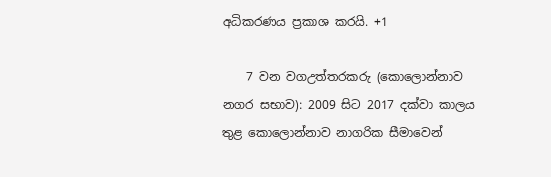අධිකරණය ප්‍රකාශ කරයි. +1

    7 වන වගඋත්තරකරු (කොලොන්නාව නගර සභාව): 2009 සිට 2017 දක්වා කාලය තුළ කොලොන්නාව නාගරික සීමාවෙන්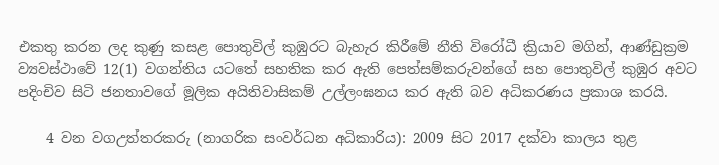එකතු කරන ලද කුණු කසළ පොතුවිල් කුඹුරට බැහැර කිරීමේ නීති විරෝධී ක්‍රියාව මගින්, ආණ්ඩුක්‍රම ව්‍යවස්ථාවේ 12(1) වගන්තිය යටතේ සහතික කර ඇති පෙත්සම්කරුවන්ගේ සහ පොතුවිල් කුඹුර අවට පදිංචිව සිටි ජනතාවගේ මූලික අයිතිවාසිකම් උල්ලංඝනය කර ඇති බව අධිකරණය ප්‍රකාශ කරයි.

    4 වන වගඋත්තරකරු (නාගරික සංවර්ධන අධිකාරිය): 2009 සිට 2017 දක්වා කාලය තුළ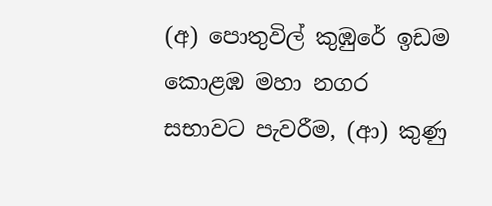(අ) පොතුවිල් කුඹුරේ ඉඩම කොළඹ මහා නගර සභාවට පැවරීම, (ආ) කුණු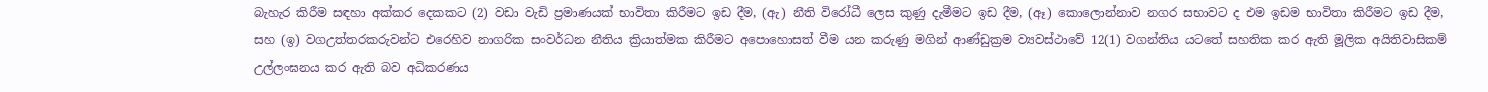බැහැර කිරීම සඳහා අක්කර දෙකකට (2) වඩා වැඩි ප්‍රමාණයක් භාවිතා කිරීමට ඉඩ දීම, (ඇ) නීති විරෝධී ලෙස කුණු දැමීමට ඉඩ දීම, (ඈ) කොලොන්නාව නගර සභාවට ද එම ඉඩම භාවිතා කිරීමට ඉඩ දීම, සහ (ඉ) වගඋත්තරකරුවන්ට එරෙහිව නාගරික සංවර්ධන නීතිය ක්‍රියාත්මක කිරීමට අපොහොසත් වීම යන කරුණු මගින් ආණ්ඩුක්‍රම ව්‍යවස්ථාවේ 12(1) වගන්තිය යටතේ සහතික කර ඇති මූලික අයිතිවාසිකම් උල්ලංඝනය කර ඇති බව අධිකරණය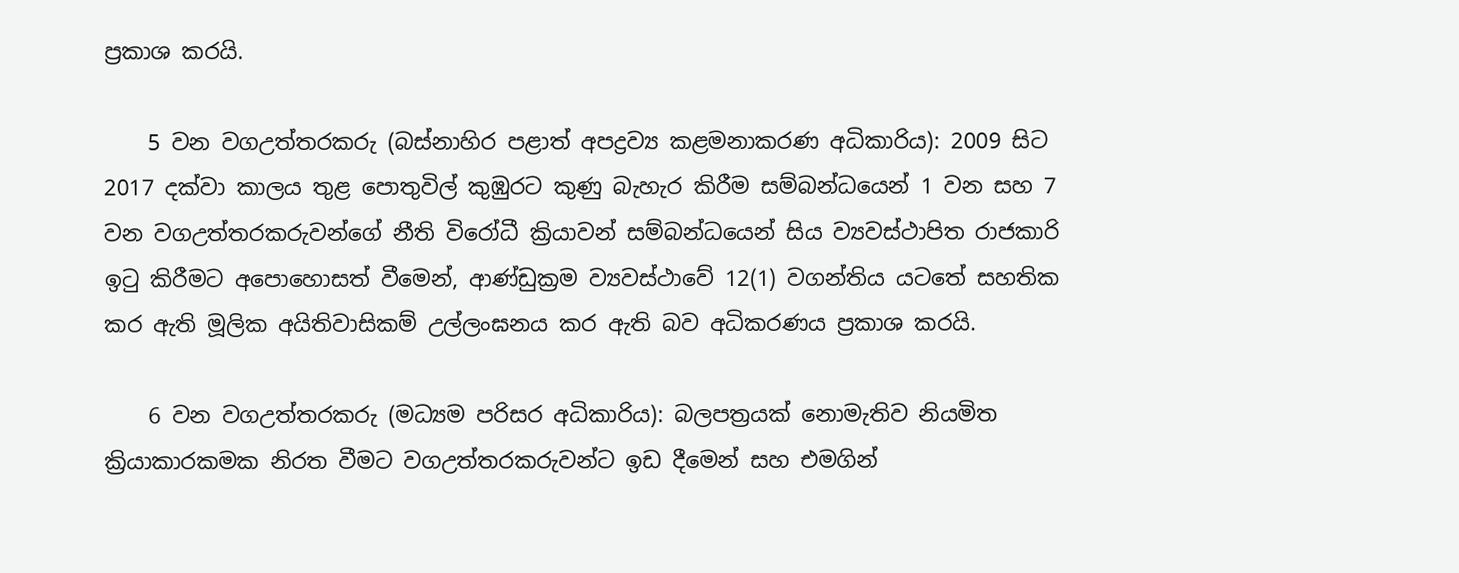ප්‍රකාශ කරයි.

    5 වන වගඋත්තරකරු (බස්නාහිර පළාත් අපද්‍රව්‍ය කළමනාකරණ අධිකාරිය): 2009 සිට 2017 දක්වා කාලය තුළ පොතුවිල් කුඹුරට කුණු බැහැර කිරීම සම්බන්ධයෙන් 1 වන සහ 7 වන වගඋත්තරකරුවන්ගේ නීති විරෝධී ක්‍රියාවන් සම්බන්ධයෙන් සිය ව්‍යවස්ථාපිත රාජකාරි ඉටු කිරීමට අපොහොසත් වීමෙන්, ආණ්ඩුක්‍රම ව්‍යවස්ථාවේ 12(1) වගන්තිය යටතේ සහතික කර ඇති මූලික අයිතිවාසිකම් උල්ලංඝනය කර ඇති බව අධිකරණය ප්‍රකාශ කරයි.

    6 වන වගඋත්තරකරු (මධ්‍යම පරිසර අධිකාරිය): බලපත්‍රයක් නොමැතිව නියමිත ක්‍රියාකාරකමක නිරත වීමට වගඋත්තරකරුවන්ට ඉඩ දීමෙන් සහ එමගින්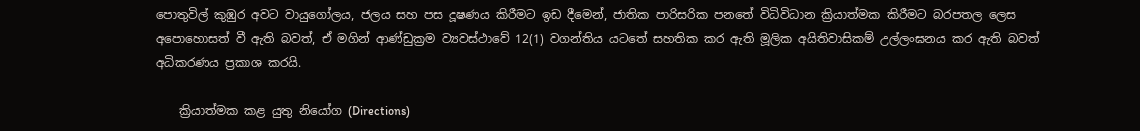පොතුවිල් කුඹුර අවට වායුගෝලය, ජලය සහ පස දූෂණය කිරීමට ඉඩ දීමෙන්, ජාතික පාරිසරික පනතේ විධිවිධාන ක්‍රියාත්මක කිරීමට බරපතල ලෙස අපොහොසත් වී ඇති බවත්, ඒ මගින් ආණ්ඩුක්‍රම ව්‍යවස්ථාවේ 12(1) වගන්තිය යටතේ සහතික කර ඇති මූලික අයිතිවාසිකම් උල්ලංඝනය කර ඇති බවත් අධිකරණය ප්‍රකාශ කරයි.

    ක්‍රියාත්මක කළ යුතු නියෝග (Directions)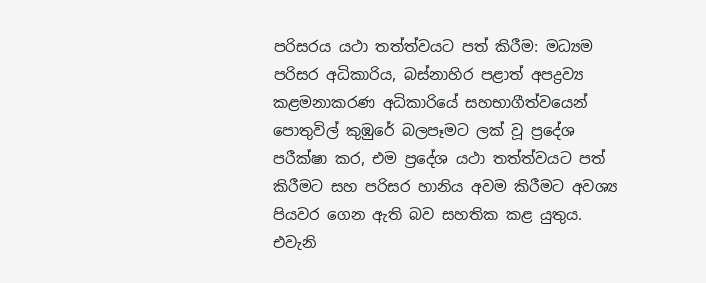පරිසරය යථා තත්ත්වයට පත් කිරීම: මධ්‍යම පරිසර අධිකාරිය, බස්නාහිර පළාත් අපද්‍රව්‍ය කළමනාකරණ අධිකාරියේ සහභාගීත්වයෙන් පොතුවිල් කුඹුරේ බලපෑමට ලක් වූ ප්‍රදේශ පරීක්ෂා කර, එම ප්‍රදේශ යථා තත්ත්වයට පත් කිරීමට සහ පරිසර හානිය අවම කිරීමට අවශ්‍ය පියවර ගෙන ඇති බව සහතික කළ යුතුය. එවැනි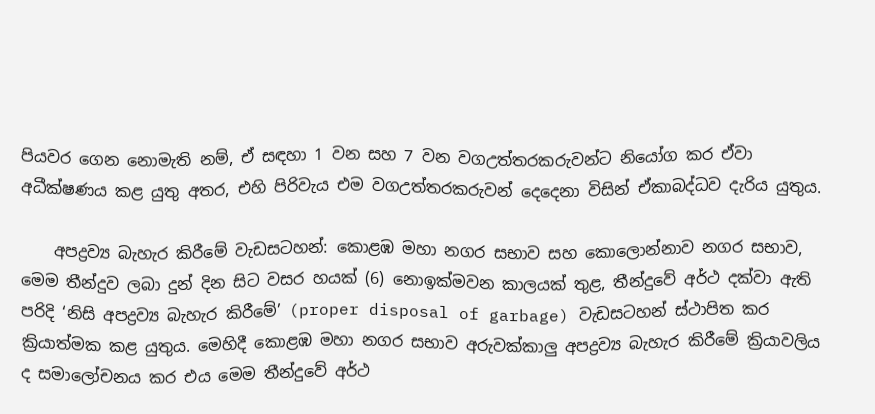පියවර ගෙන නොමැති නම්, ඒ සඳහා 1 වන සහ 7 වන වගඋත්තරකරුවන්ට නියෝග කර ඒවා අධීක්ෂණය කළ යුතු අතර, එහි පිරිවැය එම වගඋත්තරකරුවන් දෙදෙනා විසින් ඒකාබද්ධව දැරිය යුතුය.

    අපද්‍රව්‍ය බැහැර කිරීමේ වැඩසටහන්: කොළඹ මහා නගර සභාව සහ කොලොන්නාව නගර සභාව, මෙම තීන්දුව ලබා දුන් දින සිට වසර හයක් (6) නොඉක්මවන කාලයක් තුළ, තීන්දුවේ අර්ථ දක්වා ඇති පරිදි ‘නිසි අපද්‍රව්‍ය බැහැර කිරීමේ’ (proper disposal of garbage) වැඩසටහන් ස්ථාපිත කර ක්‍රියාත්මක කළ යුතුය. මෙහිදී කොළඹ මහා නගර සභාව අරුවක්කාලු අපද්‍රව්‍ය බැහැර කිරීමේ ක්‍රියාවලිය ද සමාලෝචනය කර එය මෙම තීන්දුවේ අර්ථ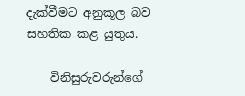දැක්වීමට අනුකූල බව සහතික කළ යුතුය.

    විනිසුරුවරුන්ගේ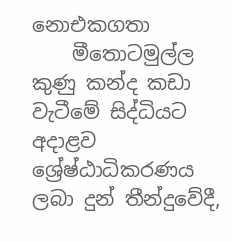නොඑකගතා
    මීතොටමුල්ල කුණු කන්ද කඩා වැටීමේ සිද්ධියට අදාළව ශ්‍රේෂ්ඨාධිකරණය ලබා දුන් තීන්දුවේදී,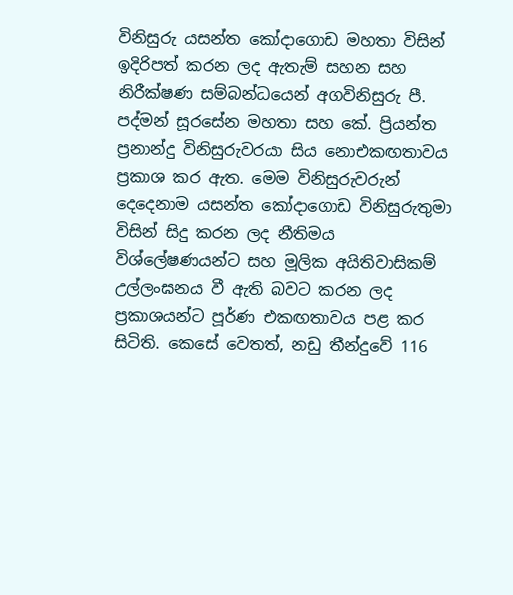විනිසුරු යසන්ත කෝදාගොඩ මහතා විසින් ඉදිරිපත් කරන ලද ඇතැම් සහන සහ නිරීක්ෂණ සම්බන්ධයෙන් අගවිනිසුරු පී. පද්මන් සූරසේන මහතා සහ කේ. ප්‍රියන්ත ප්‍රනාන්දු විනිසුරුවරයා සිය නොඑකඟතාවය ප්‍රකාශ කර ඇත. මෙම විනිසුරුවරුන් දෙදෙනාම යසන්ත කෝදාගොඩ විනිසුරුතුමා විසින් සිදු කරන ලද නීතිමය විශ්ලේෂණයන්ට සහ මූලික අයිතිවාසිකම් උල්ලංඝනය වී ඇති බවට කරන ලද ප්‍රකාශයන්ට පූර්ණ එකඟතාවය පළ කර සිටිති. කෙසේ වෙතත්, නඩු තීන්දුවේ 116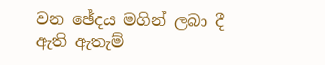වන ඡේදය මගින් ලබා දී ඇති ඇතැම්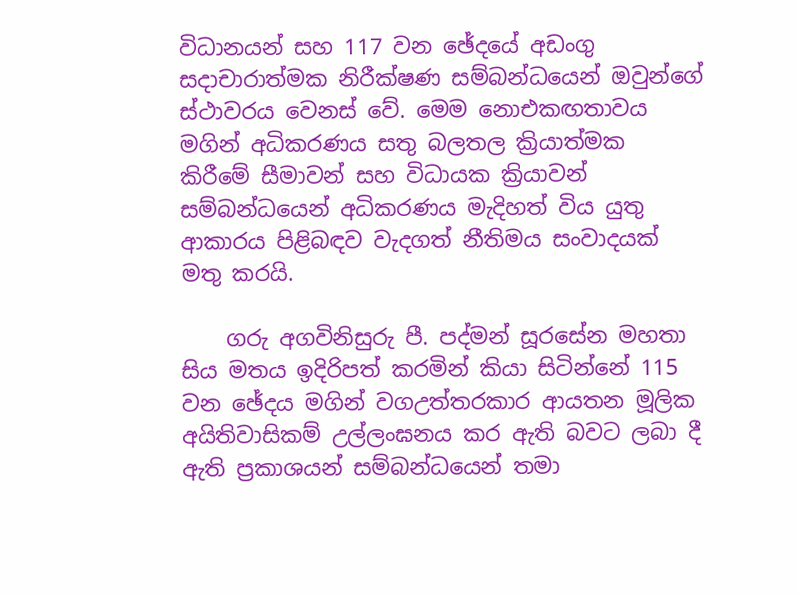විධානයන් සහ 117 වන ඡේදයේ අඩංගු සදාචාරාත්මක නිරීක්ෂණ සම්බන්ධයෙන් ඔවුන්ගේ ස්ථාවරය වෙනස් වේ. මෙම නොඑකඟතාවය මගින් අධිකරණය සතු බලතල ක්‍රියාත්මක කිරීමේ සීමාවන් සහ විධායක ක්‍රියාවන් සම්බන්ධයෙන් අධිකරණය මැදිහත් විය යුතු ආකාරය පිළිබඳව වැදගත් නීතිමය සංවාදයක් මතු කරයි.

    ගරු අගවිනිසුරු පී. පද්මන් සූරසේන මහතා සිය මතය ඉදිරිපත් කරමින් කියා සිටින්නේ 115 වන ඡේදය මගින් වගඋත්තරකාර ආයතන මූලික අයිතිවාසිකම් උල්ලංඝනය කර ඇති බවට ලබා දී ඇති ප්‍රකාශයන් සම්බන්ධයෙන් තමා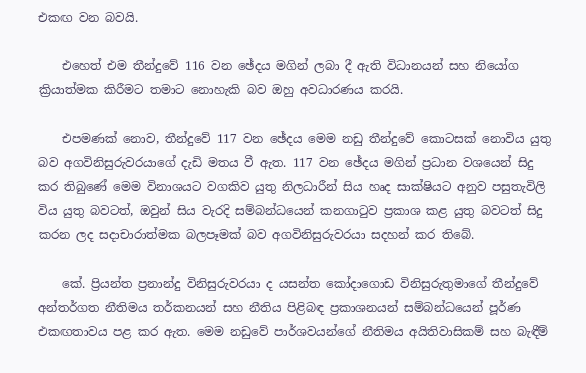එකඟ වන බවයි.

    එහෙත් එම තීන්දුවේ 116 වන ඡේදය මගින් ලබා දී ඇති විධානයන් සහ නියෝග ක්‍රියාත්මක කිරීමට තමාට නොහැකි බව ඔහු අවධාරණය කරයි.

    එපමණක් නොව, තීන්දුවේ 117 වන ඡේදය මෙම නඩු තීන්දුවේ කොටසක් නොවිය යුතු බව අගවිනිසුරුවරයාගේ දැඩි මතය වී ඇත. 117 වන ඡේදය මගින් ප්‍රධාන වශයෙන් සිදු කර තිබුණේ මෙම විනාශයට වගකිව යුතු නිලධාරීන් සිය හෘද සාක්ෂියට අනුව පසුතැවිලි විය යුතු බවටත්, ඔවුන් සිය වැරදි සම්බන්ධයෙන් කනගාටුව ප්‍රකාශ කළ යුතු බවටත් සිදු කරන ලද සදාචාරාත්මක බලපෑමක් බව අගවිනිසුරුවරයා සදහන් කර තිබේ.

    කේ. ප්‍රියන්ත ප්‍රනාන්දු විනිසුරුවරයා ද යසන්ත කෝදාගොඩ විනිසුරුතුමාගේ තීන්දුවේ අන්තර්ගත නීතිමය තර්කනයන් සහ නීතිය පිළිබඳ ප්‍රකාශනයන් සම්බන්ධයෙන් පූර්ණ එකඟතාවය පළ කර ඇත. මෙම නඩුවේ පාර්ශවයන්ගේ නීතිමය අයිතිවාසිකම් සහ බැඳීම්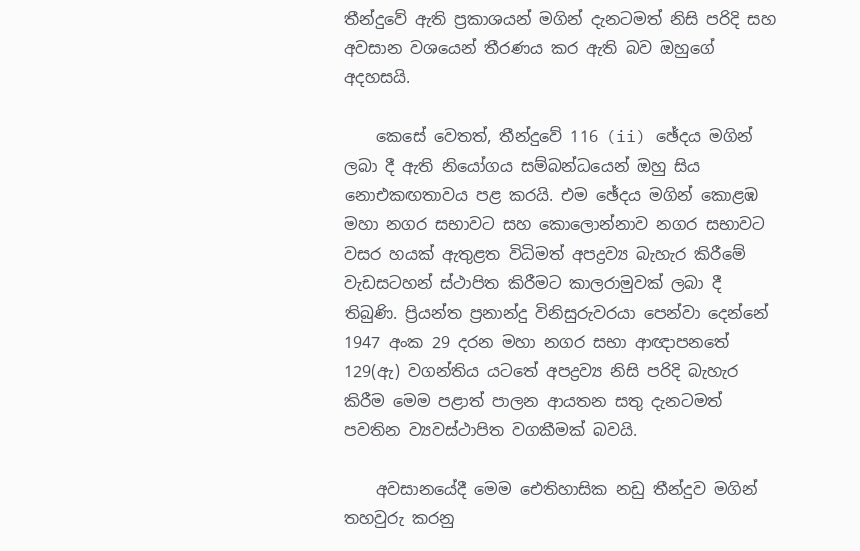තීන්දුවේ ඇති ප්‍රකාශයන් මගින් දැනටමත් නිසි පරිදි සහ අවසාන වශයෙන් තීරණය කර ඇති බව ඔහුගේ අදහසයි.

    කෙසේ වෙතත්, තීන්දුවේ 116 (ii) ඡේදය මගින් ලබා දී ඇති නියෝගය සම්බන්ධයෙන් ඔහු සිය නොඑකඟතාවය පළ කරයි. එම ඡේදය මගින් කොළඹ මහා නගර සභාවට සහ කොලොන්නාව නගර සභාවට වසර හයක් ඇතුළත විධිමත් අපද්‍රව්‍ය බැහැර කිරීමේ වැඩසටහන් ස්ථාපිත කිරීමට කාලරාමුවක් ලබා දී තිබුණි. ප්‍රියන්ත ප්‍රනාන්දු විනිසුරුවරයා පෙන්වා දෙන්නේ 1947 අංක 29 දරන මහා නගර සභා ආඥාපනතේ 129(ඇ) වගන්තිය යටතේ අපද්‍රව්‍ය නිසි පරිදි බැහැර කිරීම මෙම පළාත් පාලන ආයතන සතු දැනටමත් පවතින ව්‍යවස්ථාපිත වගකීමක් බවයි.

    අවසානයේදී මෙම ඓතිහාසික නඩු තීන්දුව මගින් තහවුරු කරනු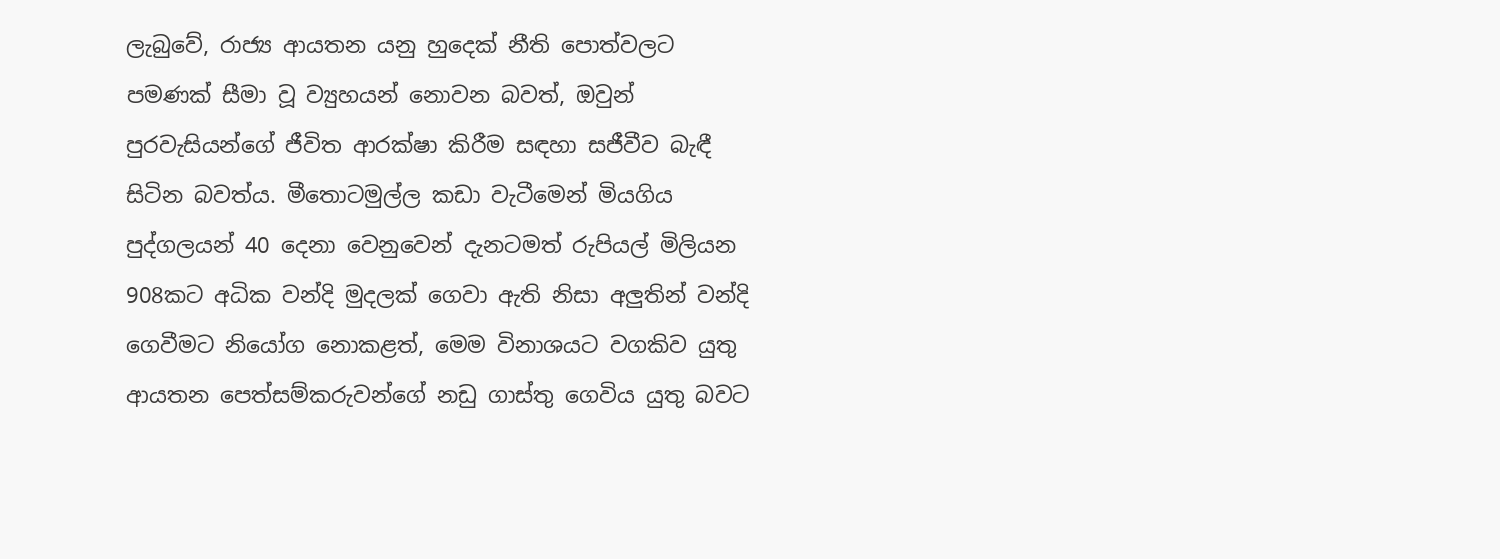ලැබුවේ, රාජ්‍ය ආයතන යනු හුදෙක් නීති පොත්වලට පමණක් සීමා වූ ව්‍යුහයන් නොවන බවත්, ඔවුන් පුරවැසියන්ගේ ජීවිත ආරක්ෂා කිරීම සඳහා සජීවීව බැඳී සිටින බවත්ය. මීතොටමුල්ල කඩා වැටීමෙන් මියගිය පුද්ගලයන් 40 දෙනා වෙනුවෙන් දැනටමත් රුපියල් මිලියන 908කට අධික වන්දි මුදලක් ගෙවා ඇති නිසා අලුතින් වන්දි ගෙවීමට නියෝග නොකළත්, මෙම විනාශයට වගකිව යුතු ආයතන පෙත්සම්කරුවන්ගේ නඩු ගාස්තු ගෙවිය යුතු බවට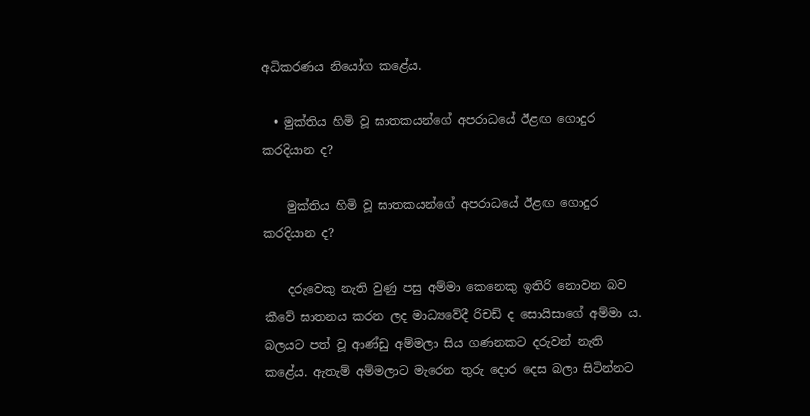අධිකරණය නියෝග කළේය.

  • මුක්තිය හිමි වූ ඝාතකයන්ගේ අපරාධයේ ඊළඟ ගොදුර කරදියාන ද?

    මුක්තිය හිමි වූ ඝාතකයන්ගේ අපරාධයේ ඊළඟ ගොදුර කරදියාන ද?

    දරුවෙකු නැති වුණු පසු අම්මා කෙනෙකු ඉතිරි නොවන බව කීවේ ඝාතනය කරන ලද මාධ්‍යවේදී රිචඩ් ද සොයිසාගේ අම්මා ය. බලයට පත් වූ ආණ්ඩු අම්මලා සිය ගණනකට දරුවන් නැති කළේය. ඇතැම් අම්මලාට මැරෙන තුරු දොර දෙස බලා සිටින්නට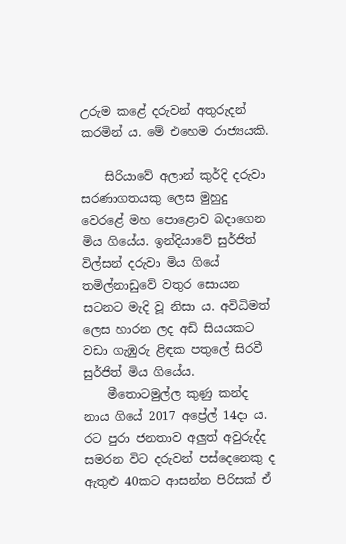උරුම කළේ දරුවන් අතුරුදන් කරමින් ය. මේ එහෙම රාජ්‍යයකි.

    සිරියාවේ අලාන් කුර්දි දරුවා සරණාගතයකු ලෙස මුහුදු වෙරළේ මහ පොළොව බදාගෙන මිය ගියේය. ඉන්දියාවේ සුර්ජිත් විල්සන් දරුවා මිය ගියේ තමිල්නාඩුවේ වතුර සොයන සටනට මැදි වූ නිසා ය. අවිධිමත් ලෙස හාරන ලද අඩි සියයකට වඩා ගැඹුරු ළිඳක පතුලේ සිරවී සුර්ජිත් මිය ගියේය.
    මීතොටමුල්ල කුණු කන්ද නාය ගියේ 2017 අප්‍රේල් 14දා ය. රට පුරා ජනතාව අලු‍ත් අවුරුද්ද සමරන විට දරුවන් පස්දෙනෙකු ද ඇතුළු 40කට ආසන්න පිරිසක් ඒ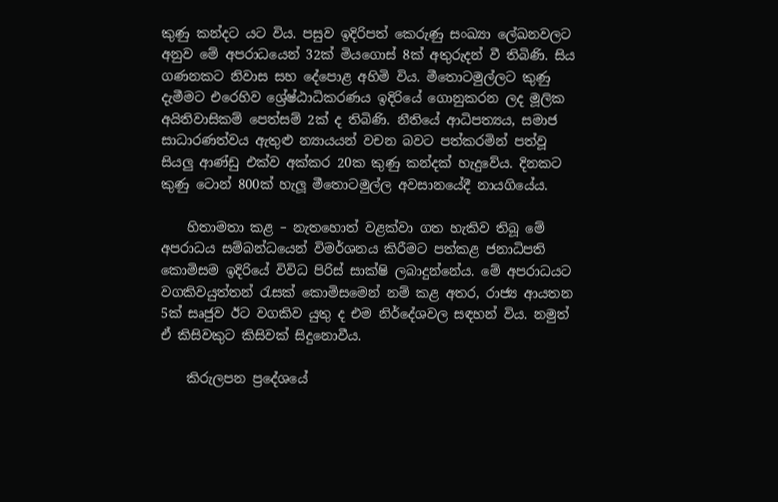කුණු කන්දට යට විය. පසුව ඉදිරිපත් කෙරුණු සංඛ්‍යා ලේඛනවලට අනුව මේ අපරාධයෙන් 32ක් මියගොස් 8ක් අතුරුදන් වී තිබිණි. සිය ගණනකට නිවාස සහ දේපොළ අහිමි විය. මීතොටමුල්ලට කුණු දැමීමට එරෙහිව ශ්‍රේෂ්ඨාධිකරණය ඉදිරියේ ගොනුකරන ලද මූලික අයිතිවාසිකම් පෙත්සම් 2ක් ද තිබිණි. නීතියේ ආධිපත්‍යය, සමාජ සාධාරණත්වය ඇතුළු න්‍යායයන් වචන බවට පත්කරමින් පත්වූ සියලු ආණ්ඩු එක්ව අක්කර 20ක කුණු කන්දක් හැදුවේය. දිනකට කුණු ටොන් 800ක් හැලූ මීතොටමුල්ල අවසානයේදී නායගියේය.

    හිතාමතා කළ – නැතහොත් වළක්වා ගත හැකිව තිබූ මේ අපරාධය සම්බන්ධයෙන් විමර්ශනය කිරීමට පත්කළ ජනාධිපති කොමිසම ඉදිරියේ විවිධ පිරිස් සාක්ෂි ලබාදුන්නේය. මේ අපරාධයට වගකිවයුත්තන් රැසක් කොමිසමෙන් නම් කළ අතර, රාජ්‍ය ආයතන 5ක් සෘජුව ඊට වගකිව යුතු ද එම නිර්දේශවල සඳහන් විය. නමුත් ඒ කිසිවකුට කිසිවක් සිදුනොවීය.

    කිරුලපන ප්‍රදේශයේ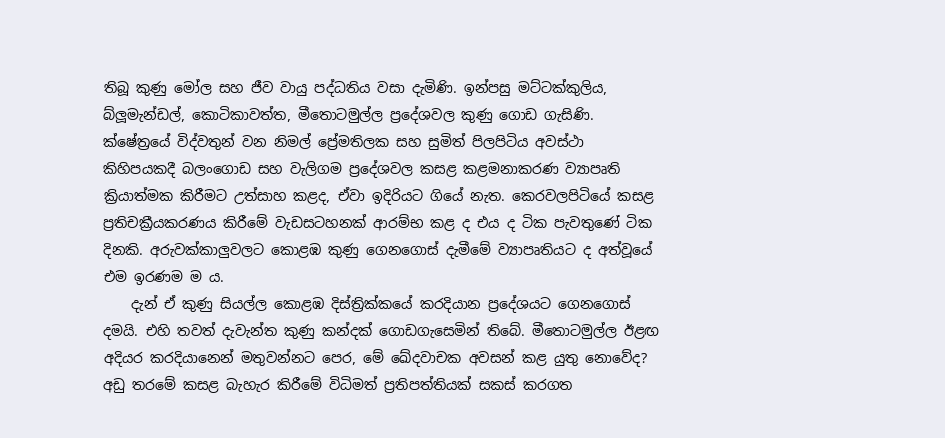තිබූ කුණු මෝල සහ ජීව වායු පද්ධතිය වසා දැමිණි. ඉන්පසු මට්ටක්කුලිය, බ්ලූමැන්ඩල්, කොටිකාවත්ත, මීතොටමුල්ල ප්‍රදේශවල කුණු ගොඩ ගැසිණි. ක්ෂේත්‍රයේ විද්වතුන් වන නිමල් ප්‍රේමතිලක සහ සුමිත් පිලපිටිය අවස්ථා කිහිපයකදී බලංගොඩ සහ වැලිගම ප්‍රදේශවල කසළ කළමනාකරණ ව්‍යාපෘති ක්‍රියාත්මක කිරීමට උත්සාහ කළද, ඒවා ඉදිරියට ගියේ නැත. කෙරවලපිටියේ කසළ ප්‍රතිචක්‍රීයකරණය කිරීමේ වැඩසටහනක් ආරම්භ කළ ද එය ද ටික පැවතුණේ ටික දිනකි. අරුවක්කාලුවලට කොළඹ කුණු ගෙනගොස් දැමීමේ ව්‍යාපෘතියට ද අත්වූයේ එම ඉරණම ම ය.
    දැන් ඒ කුණු සියල්ල කොළඹ දිස්ත්‍රික්කයේ කරදියාන ප්‍රදේශයට ගෙනගොස් දමයි. එහි තවත් දැවැන්ත කුණු කන්දක් ගොඩගැසෙමින් තිබේ. මීතොටමුල්ල ඊළඟ අදියර කරදියානෙන් මතුවන්නට පෙර, මේ ඛේදවාචක අවසන් කළ යුතු නොවේද? අඩු තරමේ කසළ බැහැර කිරීමේ විධිමත් ප්‍රතිපත්තියක් සකස් කරගත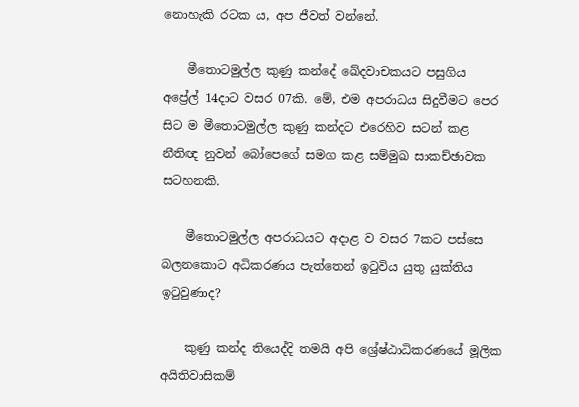නොහැකි රටක ය, අප ජීවත් වන්නේ.

    මීතොටමුල්ල කුණු කන්දේ ඛේදවාචකයට පසුගිය අප්‍රේල් 14දාට වසර 07කි. මේ, එම අපරාධය සිදුවීමට පෙර සිට ම මීතොටමුල්ල කුණු කන්දට එරෙහිව සටන් කළ නීතිඥ නුවන් බෝපෙගේ සමග කළ සම්මුඛ සාකච්ඡාවක සටහනකි.

    මීතොටමුල්ල අපරාධයට අදාළ ව වසර 7කට පස්සෙ බලනකොට අධිකරණය පැත්තෙන් ඉටුවිය යුතු යුක්තිය ඉටුවුණාද?

    කුණු කන්ද තියෙද්දි තමයි අපි ශ්‍රේෂ්ඨාධිකරණයේ මූලික අයිතිවාසිකම්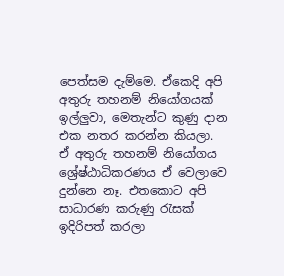පෙත්සම දැම්මෙ. ඒකෙදි අපි අතුරු තහනම් නියෝගයක් ඉල්ලුවා, මෙතැන්ට කුණු දාන එක නතර කරන්න කියලා. ඒ අතුරු තහනම් නියෝගය ශ්‍රේෂ්ඨාධිකරණය ඒ වෙලාවෙ දුන්නෙ නෑ. එතකොට අපි සාධාරණ කරුණු රැසක් ඉදිරිපත් කරලා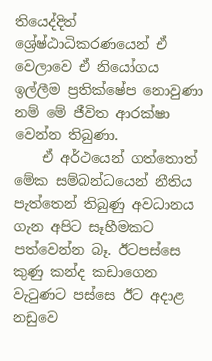තියෙද්දිත් ශ්‍රේෂ්ඨාධිකරණයෙන් ඒ වෙලාවෙ ඒ නියෝගය ඉල්ලීම ප්‍රතික්ෂේප නොවුණා නම් මේ ජීවිත ආරක්ෂා වෙන්න තිබුණා.
    ඒ අර්ථයෙන් ගත්තොත් මේක සම්බන්ධයෙන් නීතිය පැත්තෙන් තිබුණු අවධානය ගැන අපිට සෑහීමකට පත්වෙන්න බෑ. ඊටපස්සෙ කුණු කන්ද කඩාගෙන වැටුණට පස්සෙ ඊට අදාළ නඩුවෙ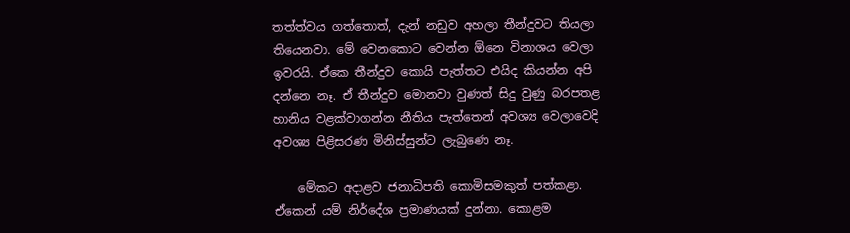තත්ත්වය ගත්තොත්, දැන් නඩුව අහලා තීන්දුවට තියලා තියෙනවා. මේ වෙනකොට වෙන්න ඕනෙ විනාශය වෙලා ඉවරයි. ඒකෙ තීන්දුව කොයි පැත්තට එයිද කියන්න අපි දන්නෙ නෑ. ඒ තීන්දුව මොනවා වුණත් සිදු වුණු බරපතළ හානිය වළක්වාගන්න නීතිය පැත්තෙන් අවශ්‍ය වෙලාවෙදි අවශ්‍ය පිළිසරණ මිනිස්සුන්ට ලැබුණෙ නෑ.

    මේකට අදාළව ජනාධිපති කොමිසමකුත් පත්කළා. ඒකෙන් යම් නිර්දේශ ප්‍රමාණයක් දුන්නා. කොළම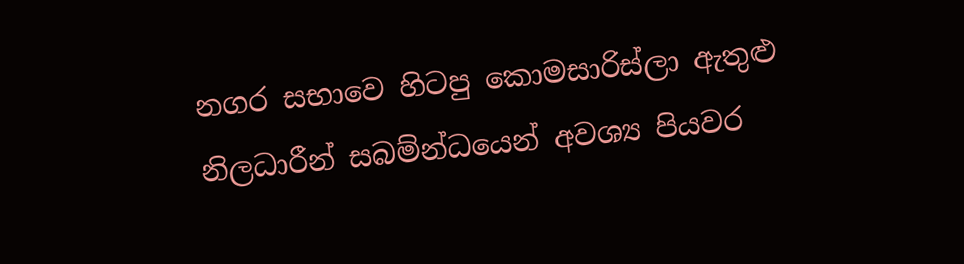නගර සභාවෙ හිටපු කොමසාරිස්ලා ඇතුළු නිලධාරීන් සබම්න්ධයෙන් අවශ්‍ය පියවර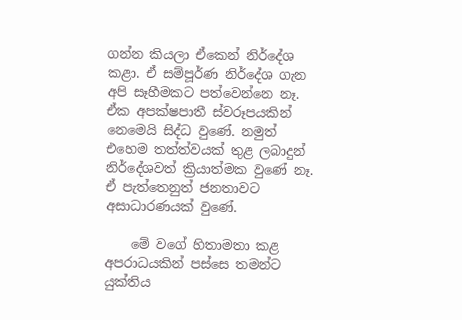ගන්න කියලා ඒකෙන් නිර්දේශ කළා. ඒ සම්පූර්ණ නිර්දේශ ගැන අපි සෑහීමකට පත්වෙන්නෙ නෑ. ඒක අපක්ෂපාතී ස්වරූපයකින් නෙමෙයි සිද්ධ වුණේ. නමුත් එහෙම තත්ත්වයක් තුළ ලබාදුන් නිර්දේශවත් ක්‍රියාත්මක වුණේ නෑ. ඒ පැත්තෙනුත් ජනතාවට අසාධාරණයක් වුණේ.

    මේ වගේ හිතාමතා කළ අපරාධයකින් පස්සෙ තමන්ට යුක්තිය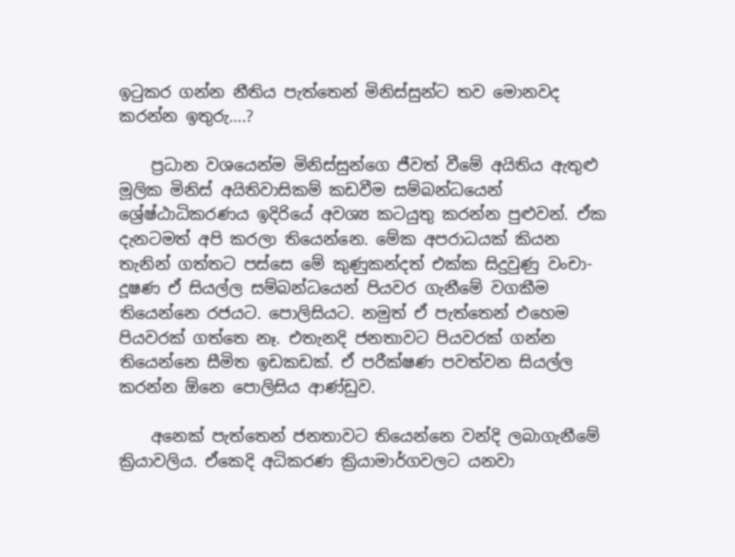ඉටුකර ගන්න නීතිය පැත්තෙන් මිනිස්සුන්ට තව මොනවද කරන්න ඉතුරු….?

    ප්‍රධාන වශයෙන්ම මිනිස්සුන්ගෙ ජීවත් වීමේ අයිතිය ඇතුළු මූලික මිනිස් අයිතිවාසිකම් කඩවීම සම්බන්ධයෙන් ශ්‍රේෂ්ඨාධිකරණය ඉදිරියේ අවශ්‍ය කටයුතු කරන්න පුළුවන්. ඒක දැනටමත් අපි කරලා තියෙන්නෙ. මේක අපරාධයක් කියන තැනින් ගත්තට පස්සෙ මේ කුණුකන්දත් එක්ක සිදුවුණු වංචා-දූෂණ ඒ සියල්ල සම්බන්ධයෙන් පියවර ගැනීමේ වගකීම තියෙන්නෙ රජයට. පොලිසියට. නමුත් ඒ පැත්තෙන් එහෙම පියවරක් ගත්තෙ නෑ. එතැනදි ජනතාවට පියවරක් ගන්න තියෙන්නෙ සීමිත ඉඩකඩක්. ඒ පරීක්ෂණ පවත්වන සියල්ල කරන්න ඕනෙ පොලිසිය ආණ්ඩුව.

    අනෙක් පැත්තෙන් ජනතාවට තියෙන්නෙ වන්දි ලබාගැනීමේ ක්‍රියාවලිය. ඒකෙදි අධිකරණ ක්‍රියාමාර්ගවලට යනවා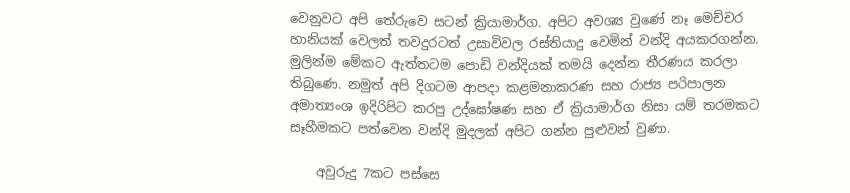වෙනුවට අපි තේරුවෙ සටන් ක්‍රියාමාර්ග. අපිට අවශ්‍ය වුණේ නෑ මෙච්චර හානියක් වෙලත් තවදුරටත් උසාවිවල රස්තියාදු වෙමින් වන්දි අයකරගන්න. මුලින්ම මේකට ඇත්තටම පොඩි වන්දියක් තමයි දෙන්න තීරණය කරලා තිබුණෙ. නමුත් අපි දිගටම ආපදා කළමනාකරණ සහ රාජ්‍ය පරිපාලන අමාත්‍යංශ ඉදිරිපිට කරපු උද්ඝෝෂණ සහ ඒ ක්‍රියාමාර්ග නිසා යම් තරමකට සෑහීමකට පත්වෙන වන්දි මුදලක් අපිට ගන්න පුළුවන් වුණා.

    අවුරුදු 7කට පස්සෙ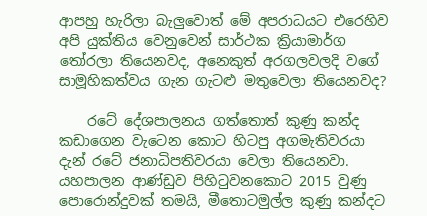ආපහු හැරිලා බැලුවොත් මේ අපරාධයට එරෙහිව අපි යුක්තිය වෙනුවෙන් සාර්ථක ක්‍රියාමාර්ග තෝරලා තියෙනවද, අනෙකුත් අරගලවලදි වගේ සාමූහිකත්වය ගැන ගැටළු මතුවෙලා තියෙනවද?

    රටේ දේශපාලනය ගත්තොත් කුණු කන්ද කඩාගෙන වැටෙන කොට හිටපු අගමැතිවරයා දැන් රටේ ජනාධිපතිවරයා වෙලා තියෙනවා. යහපාලන ආණ්ඩුව පිහිටුවනකොට 2015 වුණු පොරොන්දුවක් තමයි, මීතොටමුල්ල කුණු කන්දට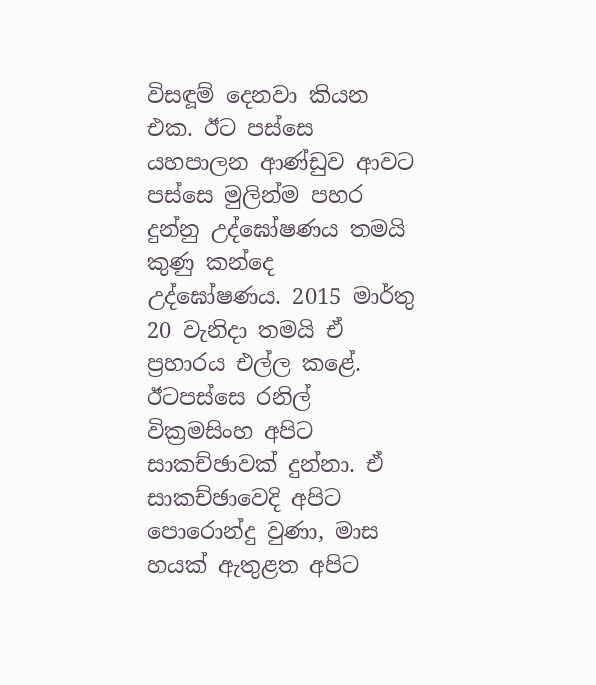විසඳූම් දෙනවා කියන එක. ඊට පස්සෙ යහපාලන ආණ්ඩුව ආවට පස්සෙ මුලින්ම පහර දුන්නු උද්ඝෝෂණය තමයි කුණු කන්දෙ උද්ඝෝෂණය. 2015 මාර්තු 20 වැනිදා තමයි ඒ ප්‍රහාරය එල්ල කළේ. ඊටපස්සෙ රනිල් වික්‍රමසිංහ අපිට සාකච්ඡාවක් දුන්නා. ඒ සාකච්ඡාවෙදි අපිට පොරොන්දු වුණා, මාස හයක් ඇතුළත අපිට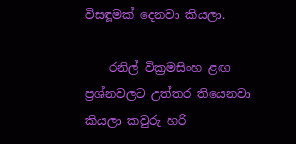විසඳූමක් දෙනවා කියලා.

    රනිල් වික්‍රමසිංහ ළඟ ප්‍රශ්නවලට උත්තර තියෙනවා කියලා කවුරු හරි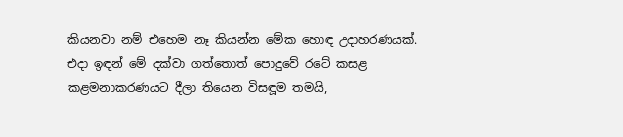කියනවා නම් එහෙම නෑ කියන්න මේක හොඳ උදාහරණයක්. එදා ඉඳන් මේ දක්වා ගත්තොත් පොදුවේ රටේ කසළ කළමනාකරණයට දීලා තියෙන විසඳූම තමයි,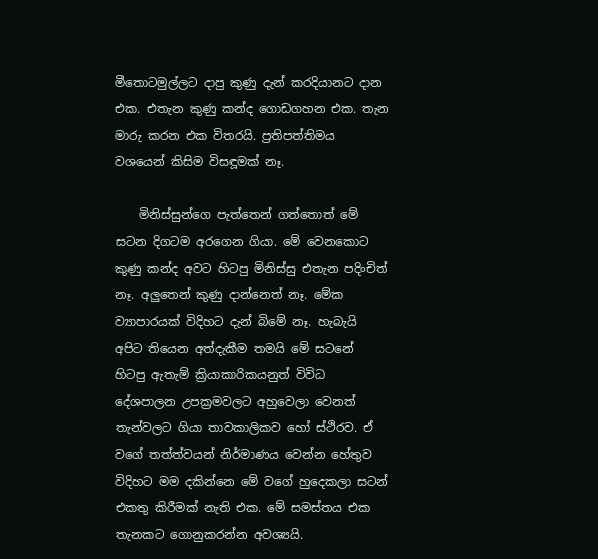මීතොටමුල්ලට දාපු කුණු දැන් කරදියානට දාන එක. එතැන කුණු කන්ද ගොඩගහන එක. තැන මාරු කරන එක විතරයි. ප්‍රතිපත්තිමය වශයෙන් කිසිම විසඳූමක් නෑ.

    මිනිස්සුන්ගෙ පැත්තෙන් ගත්තොත් මේ සටන දිගටම අරගෙන ගියා. මේ වෙනකොට කුණු කන්ද අවට හිටපු මිනිස්සු එතැන පදිංචිත් නෑ. අලුතෙන් කුණු දාන්නෙත් නෑ. මේක ව්‍යාපාරයක් විදිහට දැන් බිමේ නෑ. හැබැයි අපිට තියෙන අත්දැකීම තමයි මේ සටනේ හිටපු ඇතැම් ක්‍රියාකාරිකයනුත් විවිධ දේශපාලන උපක්‍රමවලට අහුවෙලා වෙනත් තැන්වලට ගියා තාවකාලිකව හෝ ස්ථිරව. ඒ වගේ තත්ත්වයන් නිර්මාණය වෙන්න හේතුව විදිහට මම දකින්නෙ මේ වගේ හුදෙකලා සටන් එකතු කිරීමක් නැති එක. මේ සමස්තය එක තැනකට ගොනුකරන්න අවශ්‍යයි.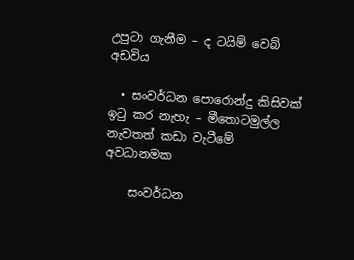උපුටා ගැනීම – ද ටයිම් වෙබ් අඩවිය

  • සංවර්ධන පොරොන්දු කිසිවක් ඉටු කර නැහැ – මීතොටමුල්ල නැවතත් කඩා වැටීමේ අවධානමක

    සංවර්ධන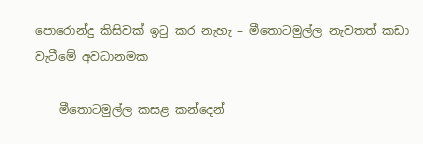පොරොන්දු කිසිවක් ඉටු කර නැහැ – මීතොටමුල්ල නැවතත් කඩා වැටීමේ අවධානමක

    මීතොටමුල්ල කසළ කන්දෙන්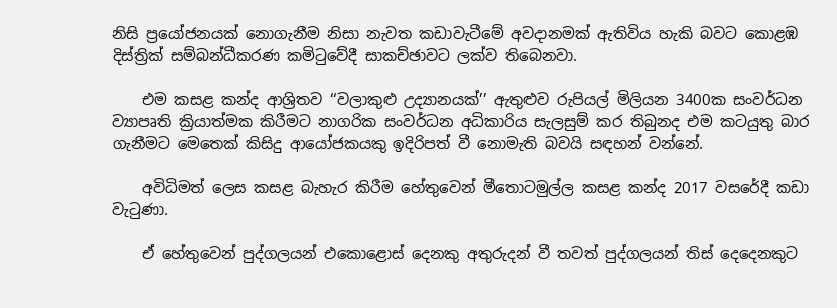නිසි ප්‍රයෝජනයක් නොගැනීම නිසා නැවත කඩාවැටීමේ අවදානමක් ඇතිවිය හැකි බවට කොළඹ දිස්ත්‍රික් සම්බන්ධීකරණ කමිටුවේදී සාකච්ඡාවට ලක්ව තිබෙනවා.

    එම කසළ කන්ද ආශ්‍රිතව ‘‘වලාකුළු උද්‍යානයක්’’ ඇතුළුව රුපියල් මිලියන 3400ක සංවර්ධන ව්‍යාපෘති ක්‍රියාත්මක කිරීමට නාගරික සංවර්ධන අධිකාරිය සැලසුම් කර තිබුනද එම කටයුතු බාර ගැනීමට මෙතෙක් කිසිදු ආයෝජකයකු ඉදිරිපත් වී නොමැති බවයි සඳහන් වන්නේ.

    අවිධිමත් ලෙස කසළ බැහැර කිරීම හේතුවෙන් මීතොටමුල්ල කසළ කන්ද 2017 වසරේදී කඩා වැටුණා.

    ඒ හේතුවෙන් පුද්ගලයන් එකොළොස් දෙනකු අතුරුදන් වී තවත් පුද්ගලයන් තිස් දෙදෙනකුට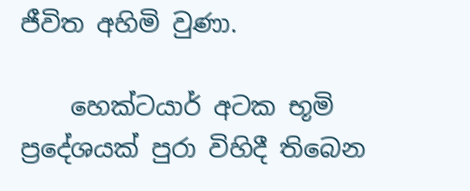ජීවිත අහිමි වුණා.

    හෙක්ටයාර් අටක භූමි ප්‍රදේශයක් පුරා විහිදී තිබෙන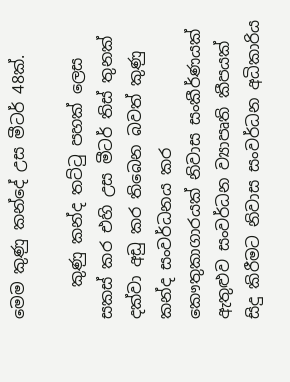මෙම කුණු කන්දේ උස මීටර් 48ක්.

    කුණු කන්ද තට්ටු පහක් ලෙස සකස් කර එහි උස මීටර් තිස් තුනක් දක්වා අඩු කර තිබෙන බවත් කුණු කන්ද සංවර්ධනය කර කෞතුකාගාරයක් නිවාස සංකීර්ණයක් ඇතුළුව සංවර්ධන ව්‍යාපෘති කීපයක් සිදු කිරීමට නිවාස සංවර්ධන අධිකාරිය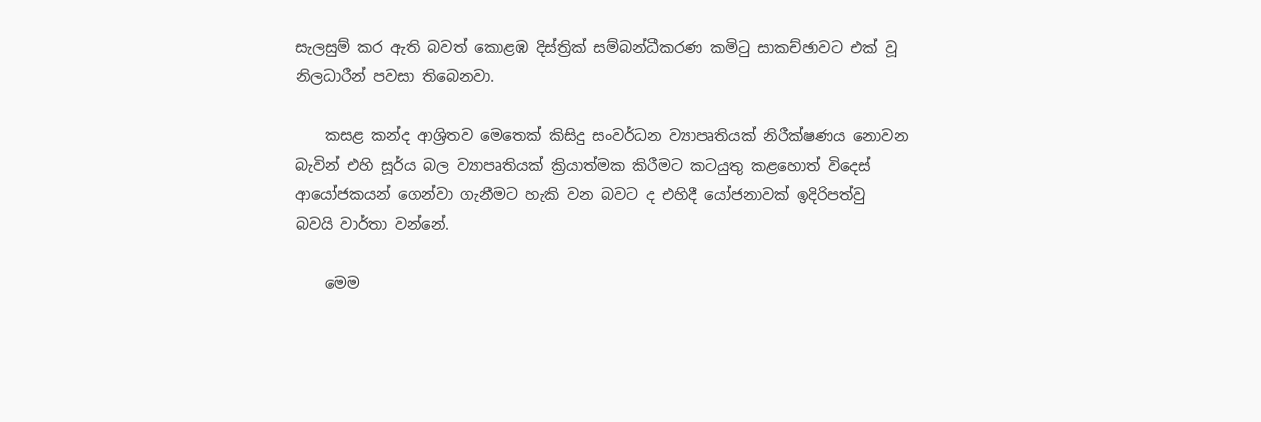සැලසුම් කර ඇති බවත් කොළඹ දිස්ත්‍රික් සම්බන්ධීකරණ කමිටු සාකච්ඡාවට එක් වූ නිලධාරීන් පවසා තිබෙනවා.

    කසළ කන්ද ආශ්‍රිතව මෙතෙක් කිසිදු සංවර්ධන ව්‍යාපෘතියක් නිරීක්ෂණය නොවන බැවින් එහි සූර්ය බල ව්‍යාපෘතියක් ක්‍රියාත්මක කිරීමට කටයුතු කළහොත් විදෙස් ආයෝජකයන් ගෙන්වා ගැනීමට හැකි වන බවට ද එහිදී යෝජනාවක් ඉදිරිපත්වු බවයි වාර්තා වන්නේ.

    මෙම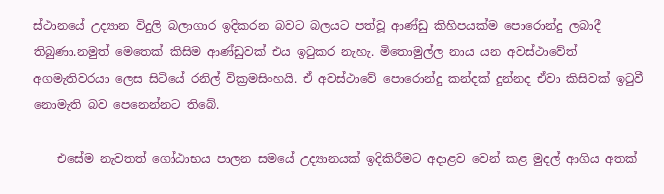ස්ථානයේ උද්‍යාන විදුලි බලාගාර ඉදිකරන බවට බලයට පත්වූ ආණ්ඩු කිහිපයක්ම පොරොන්දු ලබාදී තිබුණා.නමුත් මෙතෙක් කිසිම ආණ්ඩුවක් එය ඉටුකර නැහැ. මිතොමුල්ල නාය යන අවස්ථාවේත් අගමැතිවරයා ලෙස සිටියේ රනිල් වික්‍රමසිංහයි. ඒ අවස්ථාවේ පොරොන්දු කන්දක් දුන්නද ඒවා කිසිවක් ඉටුවී නොමැති බව පෙනෙන්නට තිබේ.

    එසේම නැවතත් ගෝඨාභය පාලන සමයේ උද්‍යානයක් ඉදිකිරීමට අදාළව වෙන් කළ මුදල් ආගිය අතක්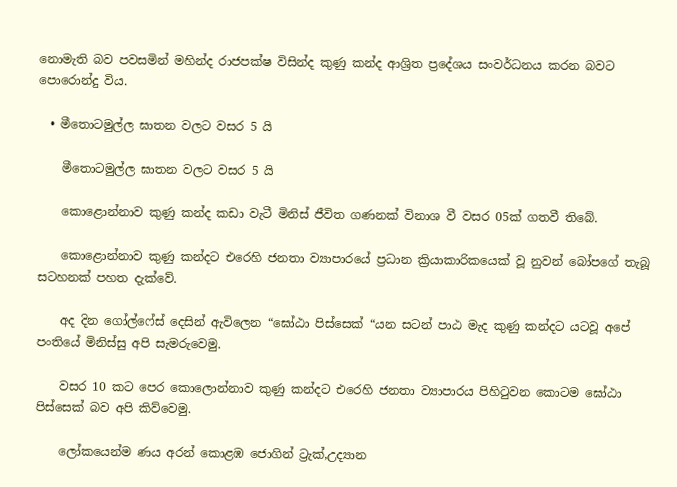නොමැති බව පවසමින් මහින්ද රාජපක්ෂ විසින්ද කුණු කන්ද ආශ්‍රිත ප්‍රදේශය සංවර්ධනය කරන බවට පොරොන්දු විය.

  • මීතොටමුල්ල ඝාතන වලට වසර 5 යි

    මීතොටමුල්ල ඝාතන වලට වසර 5 යි

    කොළොන්නාව කුණු කන්ද කඩා වැටී මිනිස් ජීවිත ගණනක් විනාශ වී වසර 05ක් ගතවී තිබේ.

    කොළොන්නාව කුණු කන්දට එරෙහි ජනතා ව්‍යාපාරයේ ප්‍රධාන ක්‍රියාකාරිකයෙක් වූ නුවන් බෝපගේ තැබූ සටහනක් පහත දැක්වේ.

    අද දින ගෝල්ෆේස් දෙසින් ඇවිලෙන “ඝෝඨා පිස්සෙක් “යන සටන් පාඨ මැද කුණු කන්දට යටවූ අපේ පංතියේ මිනිස්සු අපි සැමරුවෙමු.

    වසර 10 කට පෙර කොලොන්නාව කුණු කන්දට එරෙහි ජනතා ව්‍යාපාරය පිහිටුවන කොටම ඝෝඨා පිස්සෙක් බව අපි කිව්වෙමු.

    ලෝකයෙන්ම ණය අරන් කොළඹ ජොගින් ට්‍රැක්,උද්‍යාන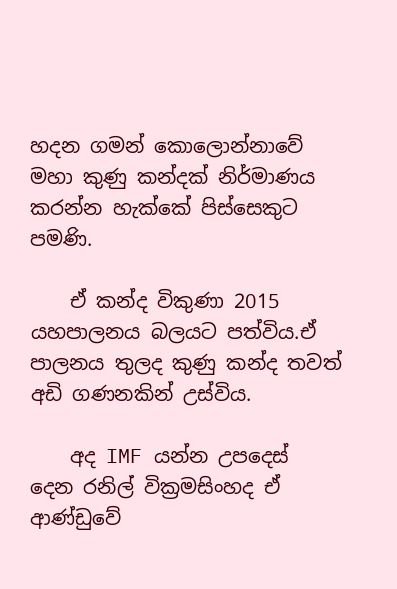හදන ගමන් කොලොන්නාවේ මහා කුණු කන්දක් නිර්මාණය කරන්න හැක්කේ පිස්සෙකුට පමණි.

    ඒ කන්ද විකුණා 2015 යහපාලනය බලයට පත්විය.ඒ පාලනය තුලද කුණු කන්ද තවත් අඩි ගණනකින් උස්විය.

    අද IMF යන්න උපදෙස් දෙන රනිල් වික්‍රමසිංහද ඒ ආණ්ඩුවේ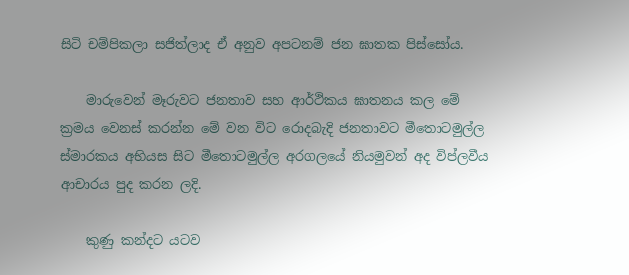සිටි චම්පිකලා සජිත්ලාද ඒ අනුව අපටනම් ජන ඝාතක පිස්සෝය.

    මාරුවෙන් මෑරුවට ජනතාව සහ ආර්ථිකය ඝාතනය කල මේ ක්‍රමය වෙනස් කරන්න මේ වන විට රොදබැදි ජනතාවට මීතොටමුල්ල ස්මාරකය අභියස සිට මීතොටමුල්ල අරගලයේ නියමුවන් අද විප්ලවීය ආචාරය පුද කරන ලදි.

    කුණු කන්දට යටව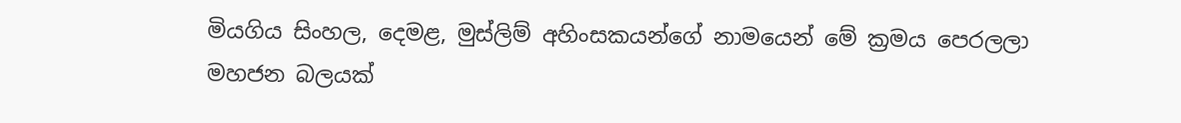මියගිය සිංහල, දෙමළ, මුස්ලිම් අහිංසකයන්ගේ නාමයෙන් මේ ක්‍රමය පෙරලලා මහජන බලයක්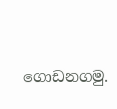ගොඩනගමු.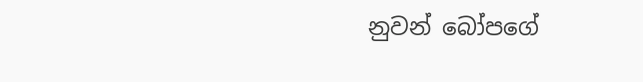නුවන් බෝපගේ